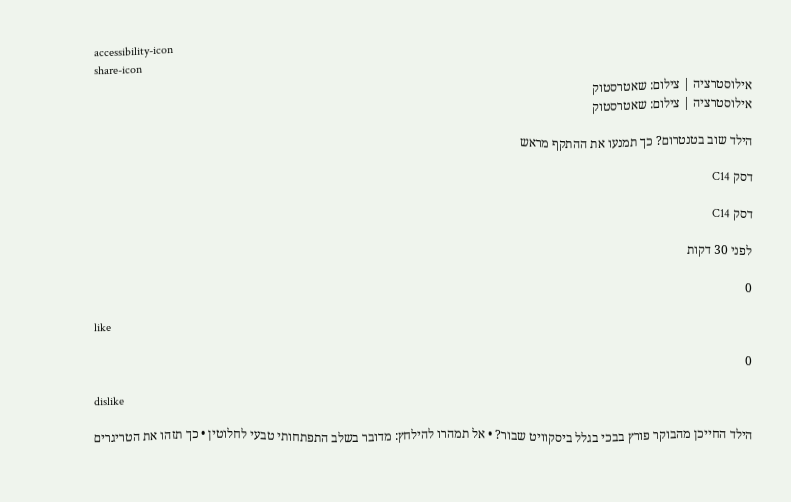accessibility-icon
share-icon
אילוסטרציה | צילום: שאטרסטוק
אילוסטרציה | צילום: שאטרסטוק

הילד שוב בטנטרום? כך תמנעו את ההתקף מראש

דסק C14

דסק C14

לפני 30 דקות

0

like

0

dislike

הילד החייכן מהבוקר פורץ בבכי בגלל ביסקוויט שבור? • אל תמהרו להילחץ: מדובר בשלב התפתחותי טבעי לחלוטין • כך תזהו את הטריגרים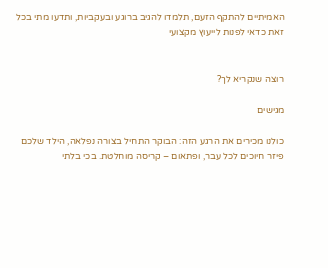האמיתיים להתקף הזעם, תלמדו להגיב ברוגע ובעקביות, ותדעו מתי בכל זאת כדאי לפנות לייעוץ מקצועי


רוצה שנקריא לך?

מגישים

כולנו מכירים את הרגע הזה: הבוקר התחיל בצורה נפלאה, הילד שלכם פיזר חיוכים לכל עבר, ופתאום – קריסה מוחלטת. בכי בלתי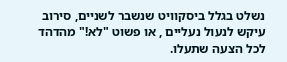נשלט בגלל ביסקוויט שנשבר לשניים, סירוב עיקש לנעול נעליים , או פשוט "לא!" מהדהד לכל הצעה שתעלו.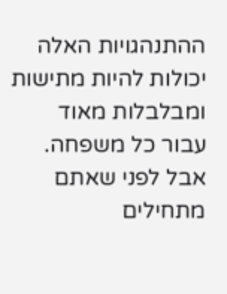ההתנהגויות האלה יכולות להיות מתישות ומבלבלות מאוד עבור כל משפחה. אבל לפני שאתם מתחילים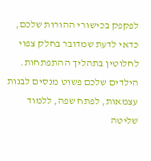לפקפק בכישורי ההורות שלכם, כדאי לדעת שמדובר בחלק צפוי לחלוטין בתהליך ההתפתחות. הילדים שלכם פשוט מנסים לבנות עצמאות, לפתח שפה, ללמוד שליטה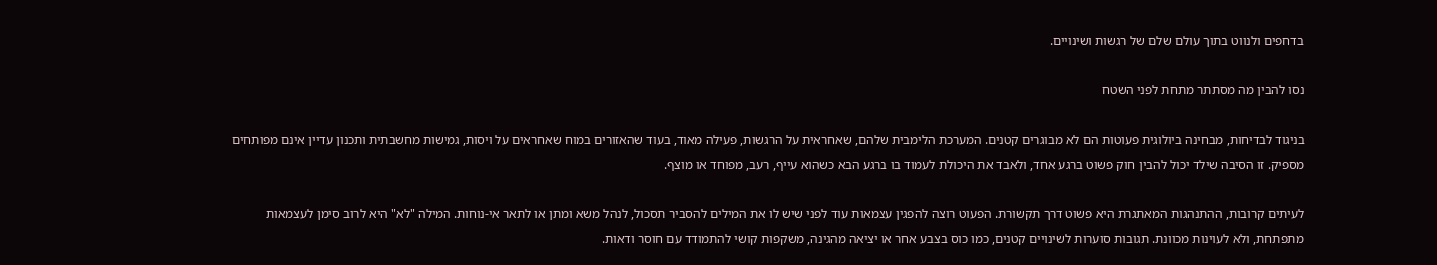בדחפים ולנווט בתוך עולם שלם של רגשות ושינויים.

נסו להבין מה מסתתר מתחת לפני השטח

בניגוד לבדיחות, מבחינה ביולוגית פעוטות הם לא מבוגרים קטנים. המערכת הלימבית שלהם, שאחראית על הרגשות, פעילה מאוד, בעוד שהאזורים במוח שאחראים על ויסות, גמישות מחשבתית ותכנון עדיין אינם מפותחים מספיק. זו הסיבה שילד יכול להבין חוק פשוט ברגע אחד, ולאבד את היכולת לעמוד בו ברגע הבא כשהוא עייף, רעב, מפוחד או מוצף.

לעיתים קרובות, ההתנהגות המאתגרת היא פשוט דרך תקשורת. הפעוט רוצה להפגין עצמאות עוד לפני שיש לו את המילים להסביר תסכול, לנהל משא ומתן או לתאר אי-נוחות. המילה "לא" היא לרוב סימן לעצמאות מתפתחת, ולא לעוינות מכוונת. תגובות סוערות לשינויים קטנים, כמו כוס בצבע אחר או יציאה מהגינה, משקפות קושי להתמודד עם חוסר ודאות.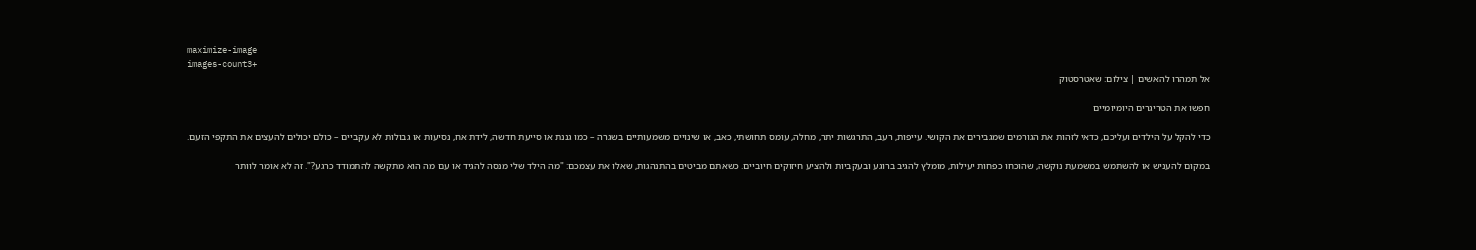maximize-image
images-count3+
אל תמהרו להאשים | צילום: שאטרסטוק

חפשו את הטריגרים היומיומיים

כדי להקל על הילדים ועליכם, כדאי לזהות את הגורמים שמגבירים את הקושי. עייפות, רעב, התרגשות יתר, מחלה, עומס תחושתי, כאב, או שינויים משמעותיים בשגרה – כמו גננת או סייעת חדשה, לידת אח, נסיעות או גבולות לא עקביים – כולם יכולים להעצים את התקפי הזעם.

במקום להעניש או להשתמש במשמעת נוקשה, שהוכחו כפחות יעילות, מומלץ להגיב ברוגע ובעקביות ולהציע חיזוקים חיוביים. כשאתם מביטים בהתנהגות, שאלו את עצמכם: "מה הילד שלי מנסה להגיד או עם מה הוא מתקשה להתמודד כרגע?". זה לא אומר לוותר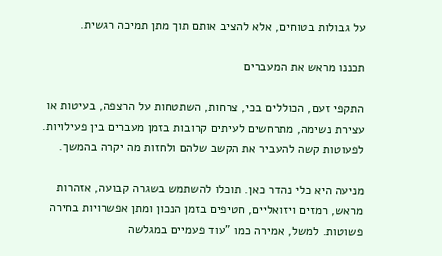על גבולות בטוחים, אלא להציב אותם תוך מתן תמיכה רגשית.

תכננו מראש את המעברים

התקפי זעם, הכוללים בכי, צרחות, השתטחות על הרצפה, בעיטות או עצירת נשימה, מתרחשים לעיתים קרובות בזמן מעברים בין פעילויות. לפעוטות קשה להעביר את הקשב שלהם ולחזות מה יקרה בהמשך.

מניעה היא כלי נהדר כאן. תוכלו להשתמש בשגרה קבועה, אזהרות מראש, רמזים ויזואליים, חטיפים בזמן הנכון ומתן אפשרויות בחירה פשוטות. למשל, אמירה כמו "עוד פעמיים במגלשה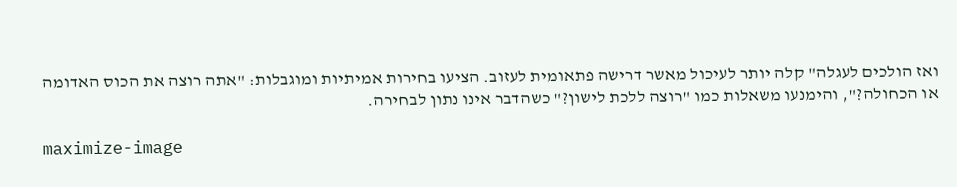ואז הולכים לעגלה" קלה יותר לעיכול מאשר דרישה פתאומית לעזוב. הציעו בחירות אמיתיות ומוגבלות: "אתה רוצה את הכוס האדומה או הכחולה?", והימנעו משאלות כמו "רוצה ללכת לישון?" כשהדבר אינו נתון לבחירה.

maximize-image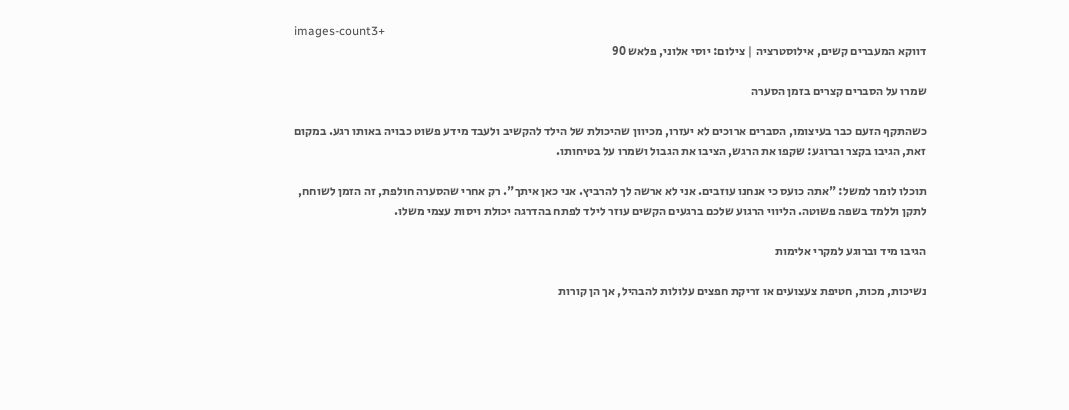images-count3+
דווקא המעברים קשים, אילוסטרציה | צילום: יוסי אלוני, פלאש 90

שמרו על הסברים קצרים בזמן הסערה

כשהתקף הזעם כבר בעיצומו, הסברים ארוכים לא יעזרו, מכיוון שהיכולת של הילד להקשיב ולעבד מידע פשוט כבויה באותו רגע. במקום זאת, הגיבו בקצר וברוגע: שקפו את הרגש, הציבו את הגבול ושמרו על בטיחותו.

תוכלו לומר למשל: "אתה כועס כי אנחנו עוזבים. אני לא ארשה לך להרביץ. אני כאן איתך". רק אחרי שהסערה חולפת, זה הזמן לשוחח, לתקן וללמד בשפה פשוטה. הליווי הרגוע שלכם ברגעים הקשים עוזר לילד לפתח בהדרגה יכולת ויסות עצמי משלו.

הגיבו מיד וברוגע למקרי אלימות

נשיכות, מכות, חטיפת צעצועים או זריקת חפצים עלולות להבהיל, אך הן קורות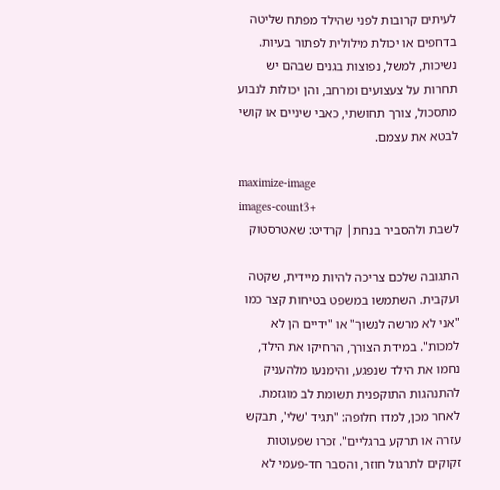לעיתים קרובות לפני שהילד מפתח שליטה בדחפים או יכולת מילולית לפתור בעיות. נשיכות, למשל, נפוצות בגנים שבהם יש תחרות על צעצועים ומרחב, והן יכולות לנבוע מתסכול, צורך תחושתי, כאבי שיניים או קושי לבטא את עצמם.

maximize-image
images-count3+
לשבת ולהסביר בנחת| קרדיט: שאטרסטוק

התגובה שלכם צריכה להיות מיידית, שקטה ועקבית. השתמשו במשפט בטיחות קצר כמו "אני לא מרשה לנשוך" או "ידיים הן לא למכות". במידת הצורך, הרחיקו את הילד, נחמו את הילד שנפגע, והימנעו מלהעניק להתנהגות התוקפנית תשומת לב מוגזמת. לאחר מכן, למדו חלופה: "תגיד 'שלי', תבקש עזרה או תרקע ברגליים". זכרו שפעוטות זקוקים לתרגול חוזר, והסבר חד-פעמי לא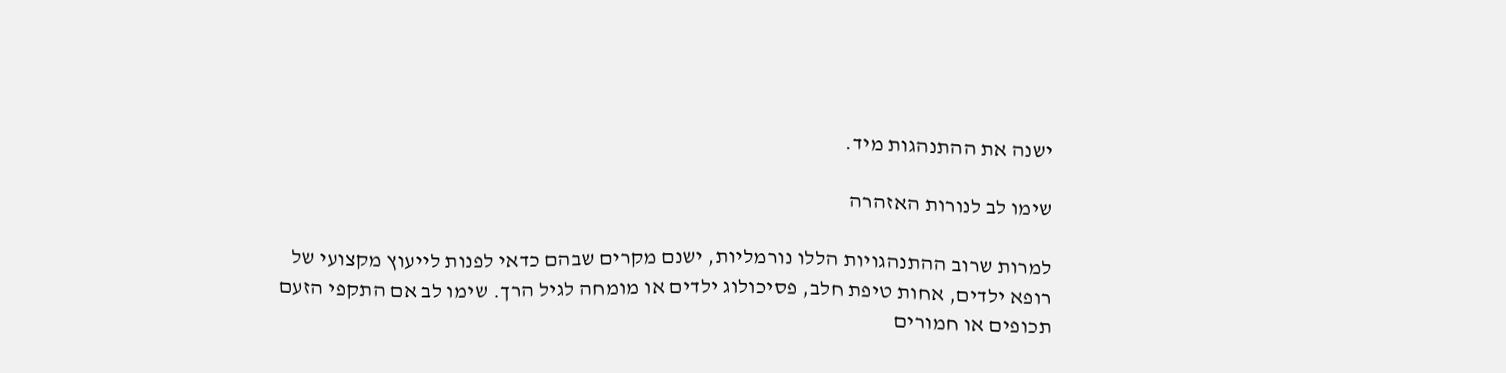ישנה את ההתנהגות מיד.

שימו לב לנורות האזהרה

למרות שרוב ההתנהגויות הללו נורמליות, ישנם מקרים שבהם כדאי לפנות לייעוץ מקצועי של רופא ילדים, אחות טיפת חלב, פסיכולוג ילדים או מומחה לגיל הרך. שימו לב אם התקפי הזעם תכופים או חמורים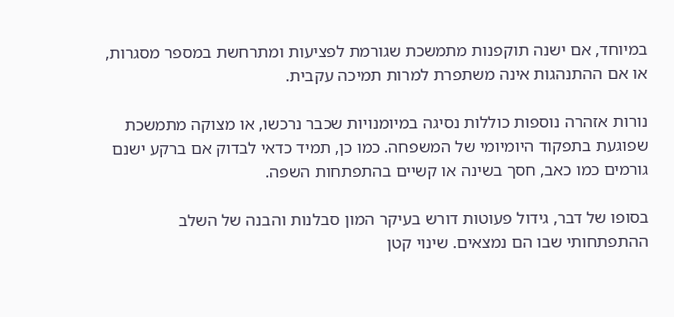במיוחד, אם ישנה תוקפנות מתמשכת שגורמת לפציעות ומתרחשת במספר מסגרות, או אם ההתנהגות אינה משתפרת למרות תמיכה עקבית.

נורות אזהרה נוספות כוללות נסיגה במיומנויות שכבר נרכשו, או מצוקה מתמשכת שפוגעת בתפקוד היומיומי של המשפחה. כמו כן, תמיד כדאי לבדוק אם ברקע ישנם גורמים כמו כאב, חסך בשינה או קשיים בהתפתחות השפה.

בסופו של דבר, גידול פעוטות דורש בעיקר המון סבלנות והבנה של השלב ההתפתחותי שבו הם נמצאים. שינוי קטן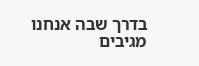בדרך שבה אנחנו מגיבים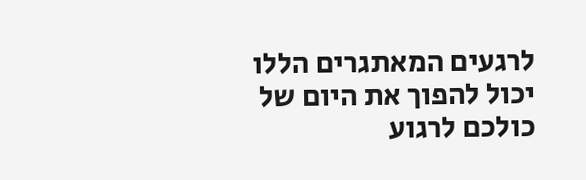לרגעים המאתגרים הללו יכול להפוך את היום של כולכם לרגוע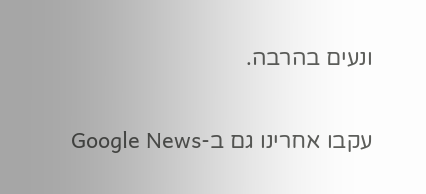ונעים בהרבה.

עקבו אחרינו גם ב-Google News